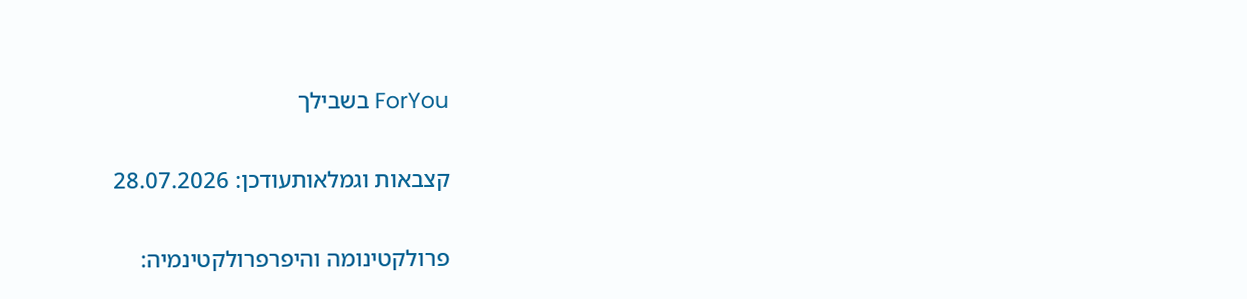ForYou בשבילך

קצבאות וגמלאותעודכן: 28.07.2026

פרולקטינומה והיפרפרולקטינמיה: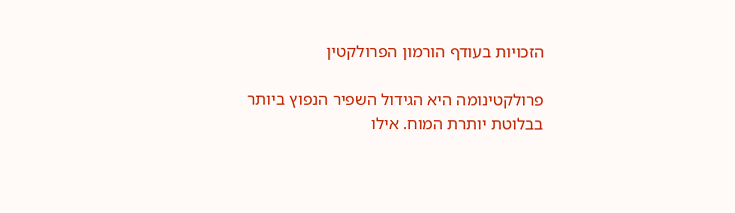הזכויות בעודף הורמון הפרולקטין

פרולקטינומה היא הגידול השפיר הנפוץ ביותר בבלוטת יותרת המוח. אילו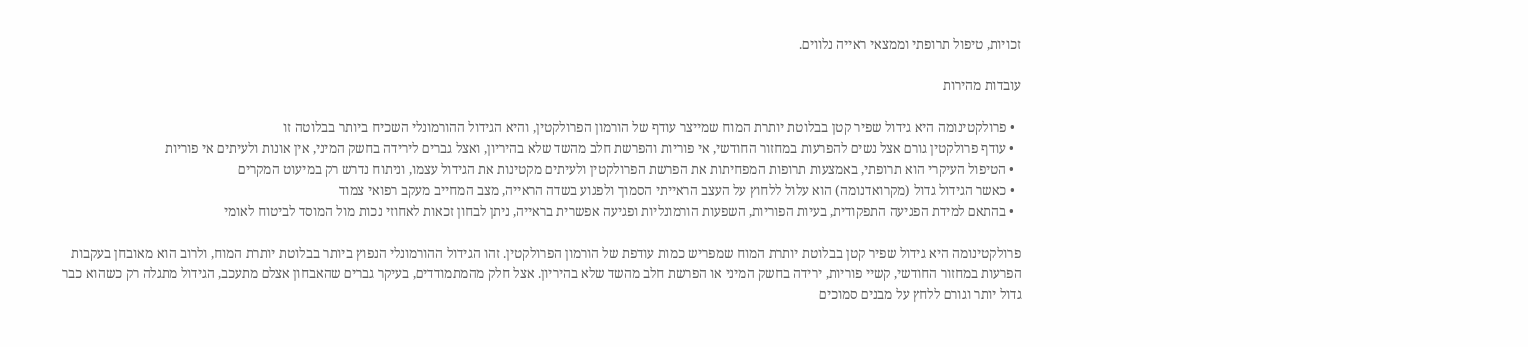זכויות, טיפול תרופתי וממצאי ראייה נלווים.

עובדות מהירות

  • פרולקטינומה היא גידול שפיר קטן בבלוטת יותרת המוח שמייצר עודף של הורמון הפרולקטין, והיא הגידול ההורמונלי השכיח ביותר בבלוטה זו
  • עודף פרולקטין גורם אצל נשים להפרעות במחזור החודשי, אי פוריות והפרשת חלב מהשד שלא בהיריון, ואצל גברים לירידה בחשק המיני, אין אונות ולעיתים אי פוריות
  • הטיפול העיקרי הוא תרופתי, באמצעות תרופות המפחיתות את הפרשת הפרולקטין ולעיתים מקטינות את הגידול עצמו, וניתוח נדרש רק במיעוט המקרים
  • כאשר הגידול גדול (מקרואדנומה) הוא עלול ללחוץ על העצב הראייתי הסמוך ולפגוע בשדה הראייה, מצב המחייב מעקב רפואי צמוד
  • בהתאם למידת הפגיעה התפקודית, בעיות הפוריות, השפעות הורמונליות ופגיעה אפשרית בראייה, ניתן לבחון זכאות לאחוזי נכות מול המוסד לביטוח לאומי

פרולקטינומה היא גידול שפיר קטן בבלוטת יותרת המוח שמפריש כמות עודפת של הורמון הפרולקטין. זהו הגידול ההורמונלי הנפוץ ביותר בבלוטת יותרת המוח, ולרוב הוא מאובחן בעקבות הפרעות במחזור החודשי, קשיי פוריות, ירידה בחשק המיני או הפרשת חלב מהשד שלא בהיריון. אצל חלק מהמתמודדים, בעיקר גברים שהאבחון אצלם מתעכב, הגידול מתגלה רק כשהוא כבר גדול יותר וגורם ללחץ על מבנים סמוכים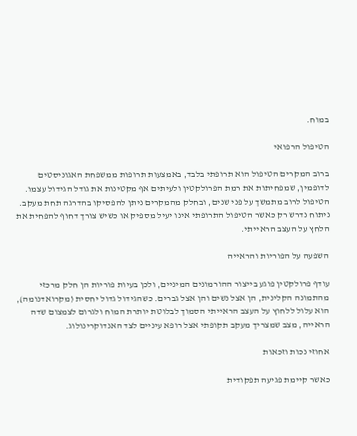במוח.

הטיפול הרפואי

ברוב המקרים הטיפול הוא תרופתי בלבד, באמצעות תרופות ממשפחת האגוניסטים לדופמין, שמפחיתות את רמת הפרולקטין ולעיתים אף מקטינות את גודל הגידול עצמו. הטיפול לרוב מתמשך על פני שנים, ובחלק מהמקרים ניתן להפסיקו בהדרגה תחת מעקב. ניתוח נדרש רק כאשר הטיפול התרופתי אינו יעיל מספיק או כשיש צורך דחוף להפחית את הלחץ על העצב הראייתי.

השפעה על הפוריות והראייה

עודף פרולקטין פוגע בייצור ההורמונים המיניים, ולכן בעיות פוריות הן חלק מרכזי מהתמונה הקלינית, הן אצל נשים והן אצל גברים. כשהגידול גדול יחסית (מקרואדנומה), הוא עלול ללחוץ על העצב הראייתי הסמוך לבלוטת יותרת המוח ולגרום לצמצום שדה הראייה, מצב שמצריך מעקב תקופתי אצל רופא עיניים לצד האנדוקרינולוג.

אחוזי נכות וזכאות

כאשר קיימת פגיעה תפקודית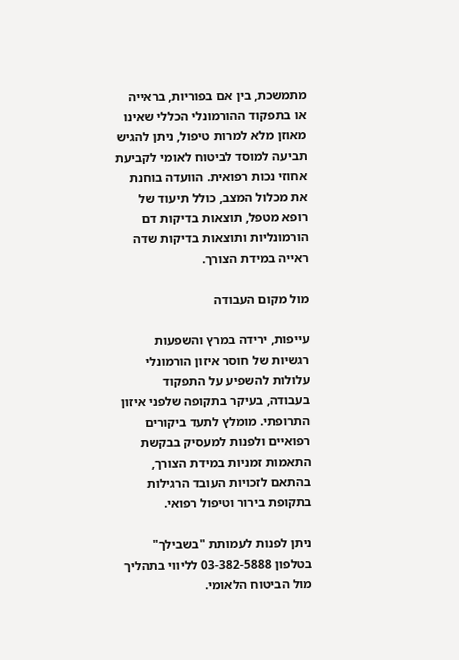מתמשכת, בין אם בפוריות, בראייה או בתפקוד ההורמונלי הכללי שאינו מאוזן מלא למרות טיפול, ניתן להגיש תביעה למוסד לביטוח לאומי לקביעת אחוזי נכות רפואית. הוועדה בוחנת את מכלול המצב, כולל תיעוד של רופא מטפל, תוצאות בדיקות דם הורמונליות ותוצאות בדיקות שדה ראייה במידת הצורך.

מול מקום העבודה

עייפות, ירידה במרץ והשפעות רגשיות של חוסר איזון הורמונלי עלולות להשפיע על התפקוד בעבודה, בעיקר בתקופה שלפני איזון התרופתי. מומלץ לתעד ביקורים רפואיים ולפנות למעסיק בבקשת התאמות זמניות במידת הצורך, בהתאם לזכויות העובד הרגילות בתקופת בירור וטיפול רפואי.

ניתן לפנות לעמותת "בשבילך" בטלפון 03-382-5888 לליווי בתהליך מול הביטוח הלאומי.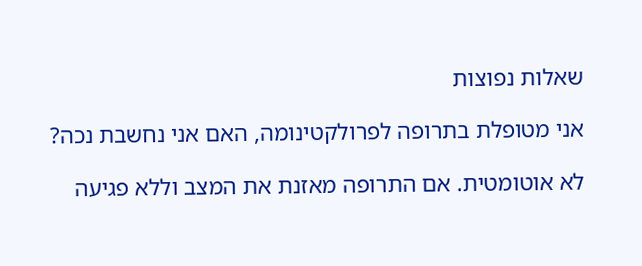שאלות נפוצות

אני מטופלת בתרופה לפרולקטינומה, האם אני נחשבת נכה?

לא אוטומטית. אם התרופה מאזנת את המצב וללא פגיעה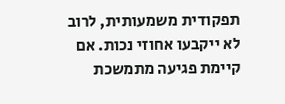תפקודית משמעותית, לרוב לא ייקבעו אחוזי נכות. אם קיימת פגיעה מתמשכת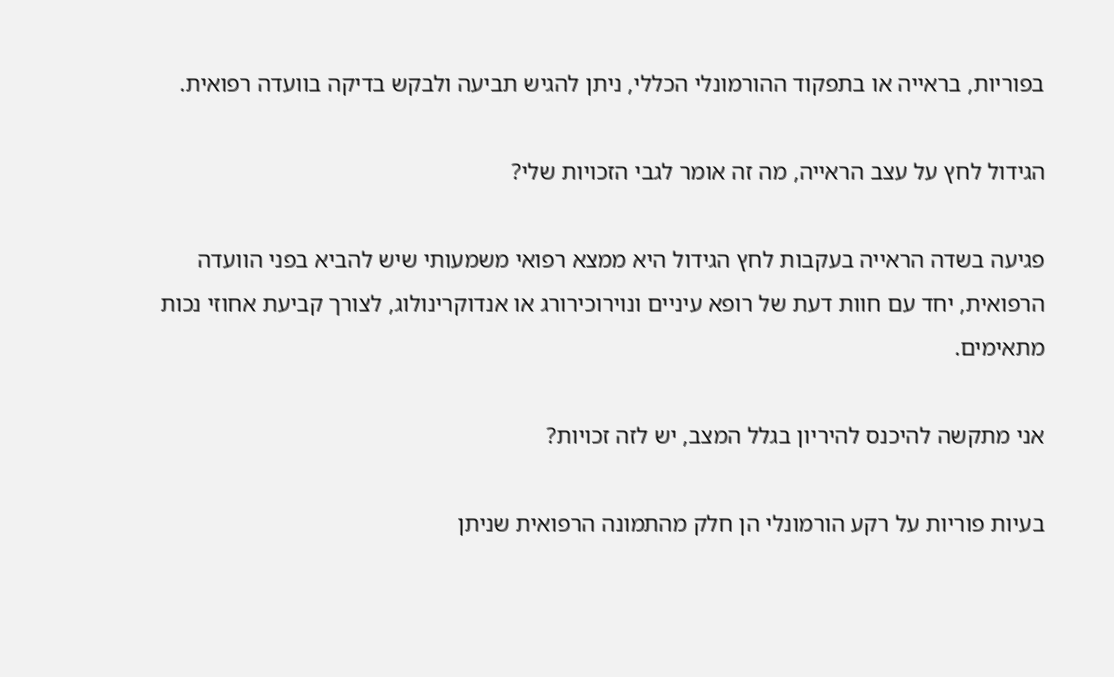בפוריות, בראייה או בתפקוד ההורמונלי הכללי, ניתן להגיש תביעה ולבקש בדיקה בוועדה רפואית.

הגידול לחץ על עצב הראייה, מה זה אומר לגבי הזכויות שלי?

פגיעה בשדה הראייה בעקבות לחץ הגידול היא ממצא רפואי משמעותי שיש להביא בפני הוועדה הרפואית, יחד עם חוות דעת של רופא עיניים ונוירוכירורג או אנדוקרינולוג, לצורך קביעת אחוזי נכות מתאימים.

אני מתקשה להיכנס להיריון בגלל המצב, יש לזה זכויות?

בעיות פוריות על רקע הורמונלי הן חלק מהתמונה הרפואית שניתן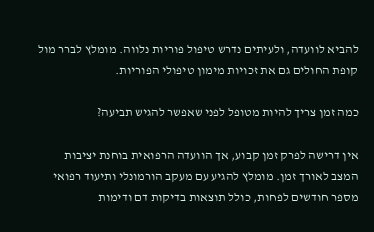להביא לוועדה, ולעיתים נדרש טיפול פוריות נלווה. מומלץ לברר מול קופת החולים גם את זכויות מימון טיפולי הפוריות.

כמה זמן צריך להיות מטופל לפני שאפשר להגיש תביעה?

אין דרישה לפרק זמן קבוע, אך הוועדה הרפואית בוחנת יציבות המצב לאורך זמן. מומלץ להגיע עם מעקב הורמונלי ותיעוד רפואי מספר חודשים לפחות, כולל תוצאות בדיקות דם ודימות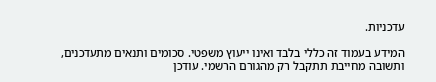עדכניות.

המידע בעמוד זה כללי בלבד ואינו ייעוץ משפטי. סכומים ותנאים מתעדכנים, ותשובה מחייבת תתקבל רק מהגורם הרשמי. עודכן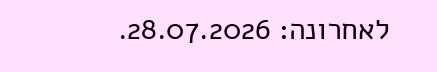לאחרונה: 28.07.2026.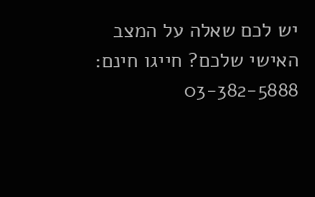יש לכם שאלה על המצב האישי שלכם? חייגו חינם: 03-382-5888